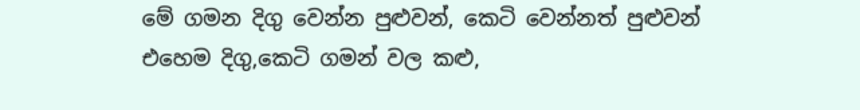මේ ගමන දිගු වෙන්න පුළුවන්, කෙටි වෙන්නත් පුළුවන්
එහෙම දිගු,කෙටි ගමන් වල කළු,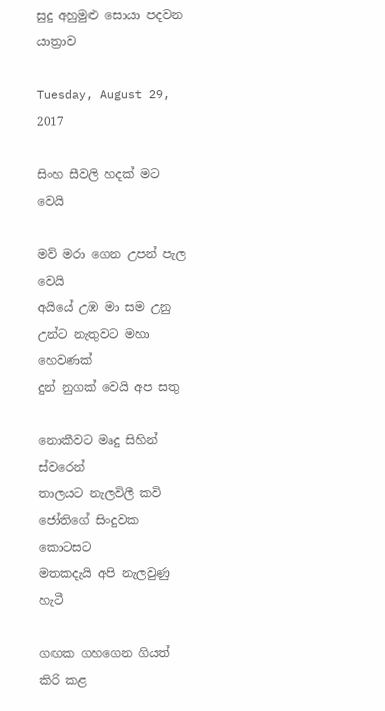සුදු අහුමුළු සොයා පදවන යාත්‍රාව

Tuesday, August 29, 2017

සිංහ සීවලි හදක් මට වෙයි

මව් මරා ගෙන උපන් පැල වෙයි
අයියේ උඹ මා සම උනු
උන්ට නැතුවට මහා හෙවණක්
දුන් නුගක් වෙයි අප සතු

නොකීවට මෘදු සිහින් ස්වරෙන්
තාලයට නැලවිලී කවි
ජෝතිගේ සිංදුවක කොටසට
මතකදැයි අපි නැලවුණු හැටී

ගඟක ගහගෙන ගියත් කිරි කළ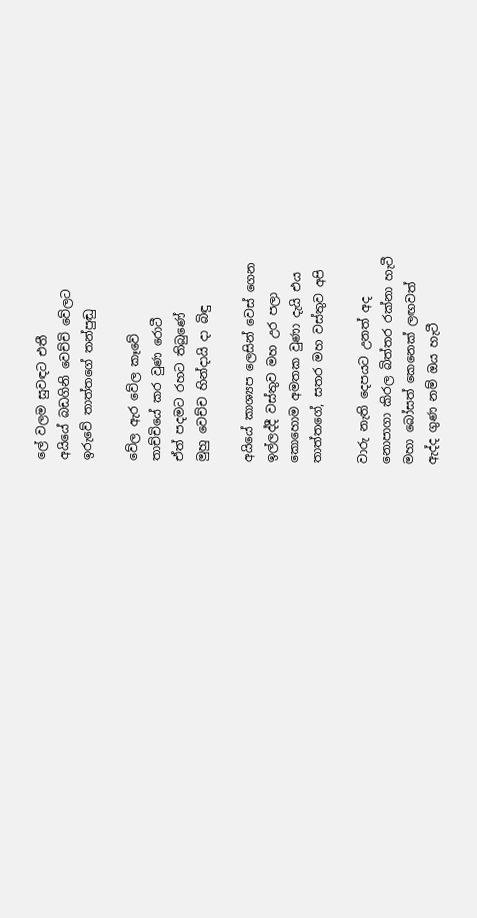ලේ වලම සුවඳට එතී
අයියේ බඩගිනි වෙච්චි වේලට
ඉරුවේ තාත්තගේ තන්පුඬු

වේල ඇර වේල කෑවේ
තාච්චියේ කර වුණ රොටී
ඒත් පදමට රහට තිබුණේ
මුහු වෙච්ච හින්දායි දා බිඳු

අයියේ කාශ්‍යප ලෙසින් වෙස් ගෙන
ඉල්ලද්දී වස්තුව මහ උර පලා
කොහොම අමතක වුණා දැයි එය
තාත්තගේ, සතර මහ වස්තුව අපි

වාරු නැති දෙපයට උනත් අද
නොපාගා කිරල බිත්තර රක්නා හැටී
මහා බෝසත් කෙනෙක් ලඟවත්
ඇද්ද ගුණ නම් ඔය හැටී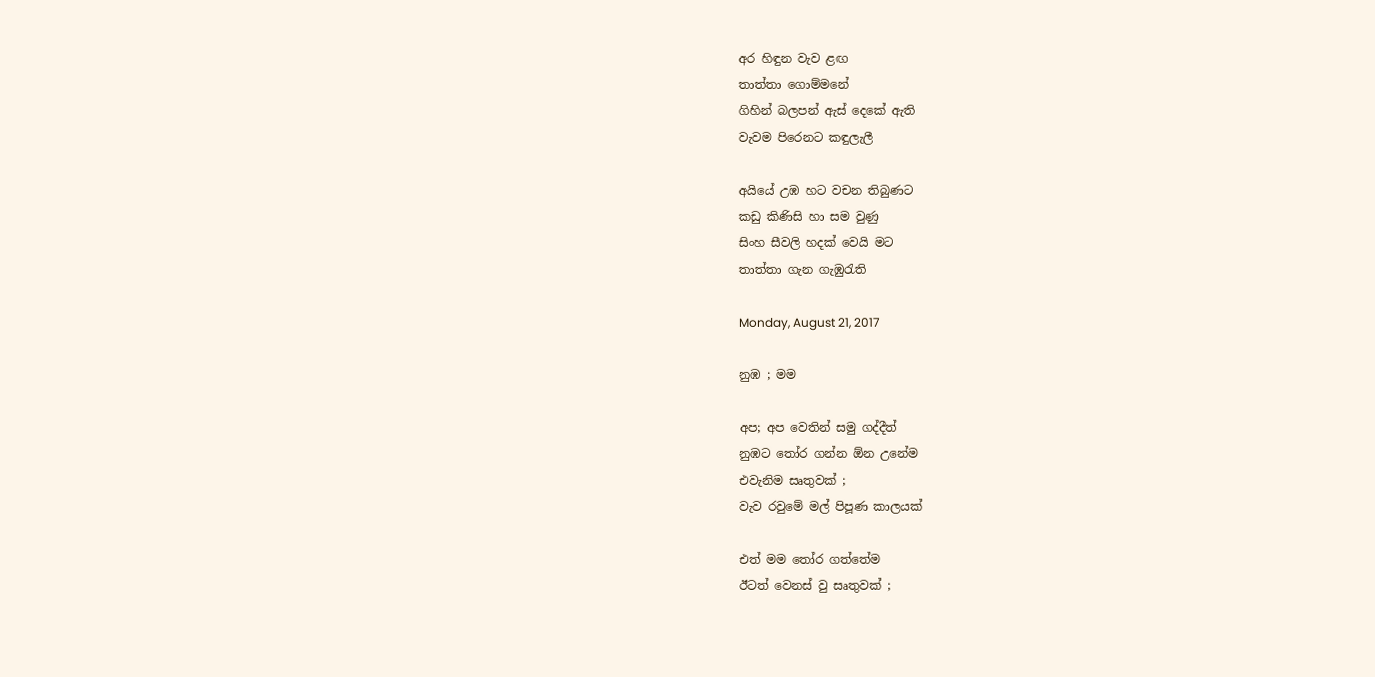අර හිඳුන වැව ළඟ
තාත්තා ගොම්මනේ
ගිහින් බලපන් ඇස් දෙකේ ඇති
වැවම පිරෙනට කඳුලැලී

අයියේ උඹ හට වචන තිබුණට
කඩු කිණිසි හා සම වුණු
සිංහ සීවලි හදක් වෙයි මට
තාත්තා ගැන ගැඹුරැති

Monday, August 21, 2017

නුඹ ; මම

අප; අප වෙතින් සමු ගද්දීත්
නුඹට තෝර ගන්න ඕන උනේම
එවැනිම සෘතුවක් ;
වැව රවුමේ මල් පිපූණ කාලයක්

එත් මම තෝර ගත්තේම
ඊටත් වෙනස් වු සෘතුවක් ;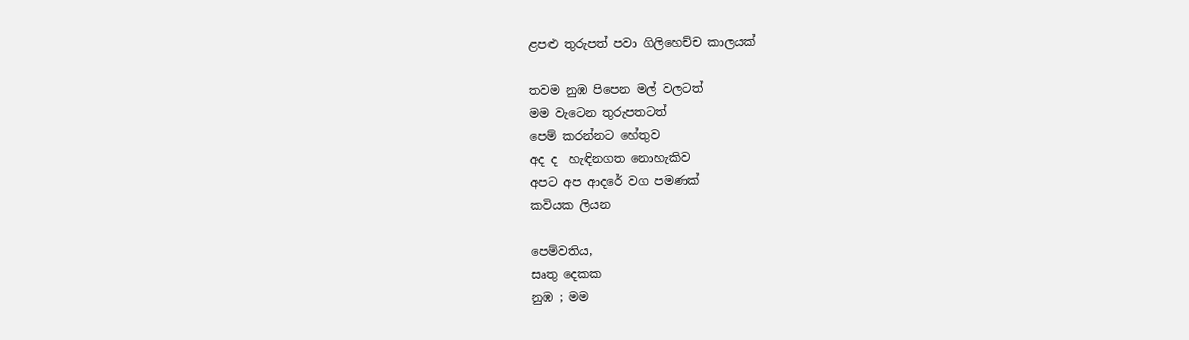ළපළු තුරුපත් පවා ගිලිහෙච්ච කාලයක්

තවම නුඹ පිපෙන මල් වලටත්
මම වැටෙන තුරුපතටත්
පෙම් කරන්නට හේතුව
අද ද  හැඳිනගත නොහැකිව
අපට අප ආදරේ වග පමණක්
කවියක ලියන

පෙම්වතිය,
සෘතු දෙකක
නුඹ ; මම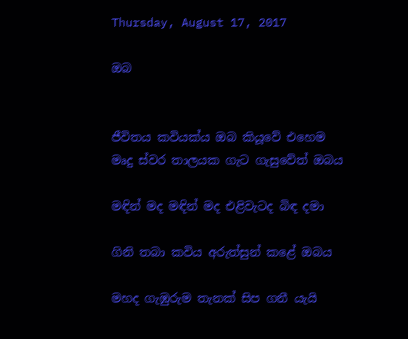Thursday, August 17, 2017

ඔබ


ජීවිතය කවියක්ය ඔබ කියූවේ එහෙම
මෘදු ස්වර තාලයක ගැට ගැසුවේත් ඔබය

මඳින් මද මඳින් මද එළිවැටද බිඳ දමා

ගිනි තබා කවිය අරුත්සුන් කළේ ඔබය

මහද ගැඹුරුම තැනක් සිප ගනී යැයි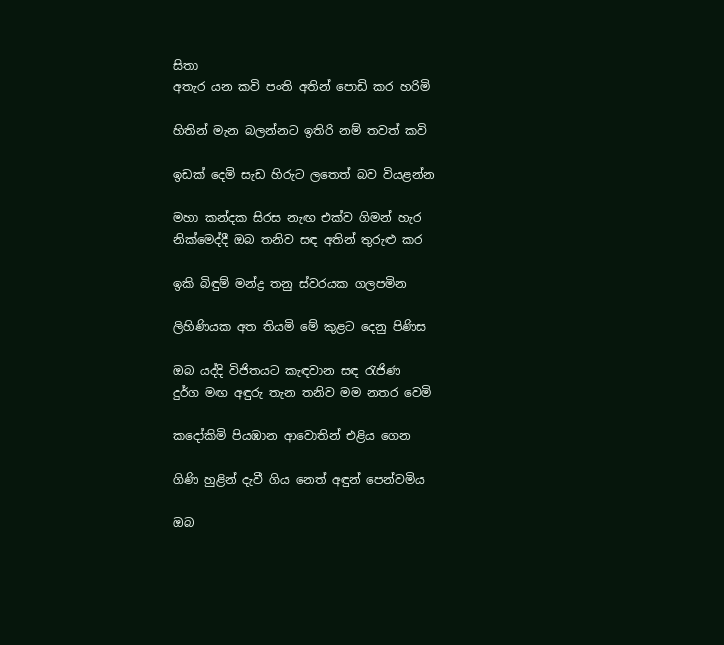සිතා
අතැර යන කවි පංති අතින් පොඩි කර හරිමි

හිතින් මැන බලන්නට ඉතිරි නම් තවත් කවි

ඉඩක් දෙමි සැඩ හිරුට ලතෙත් බව වියළන්න

මහා කන්දක සිරස නැඟ එක්ව ගිමන් හැර
නික්මෙද්දී ඔබ තනිව සඳ අතින් තුරුළු කර

ඉකි බිඳුම් මන්ද්‍ර තනු ස්වරයක ගලපමින

ලිහිණියක අත තියමි මේ කුළට දෙනු පිණිස

ඔබ යද්දි විජිතයට කැඳවාන සඳ රැජිණ
දුර්ග මඟ අඳුරු තැන තනිව මම නතර වෙමි

කදෝකිමි පියඹාන ආවොතින් එළිය ගෙන

ගිණි හුළින් දැවී ගිය නෙත් අඳුන් පෙන්වමිය

ඔබ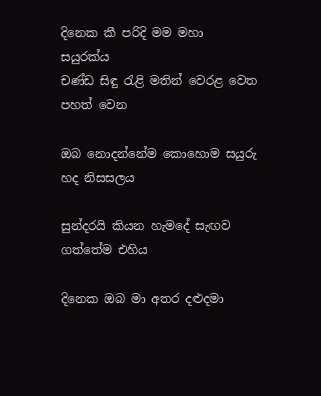දිනෙක කී පරිදි මම මහා සයුරක්ය
චණ්ඩ සිඳු රැළි මතින් වෙරළ වෙත පහත් වෙන

ඔබ නොදන්නේම කොහොම සයුරු හද නිසසලය

සුන්දරයි කියන හැමදේ සැඟව ගත්තේම එහිය

දිනෙක ඔබ මා අතර දළුදමා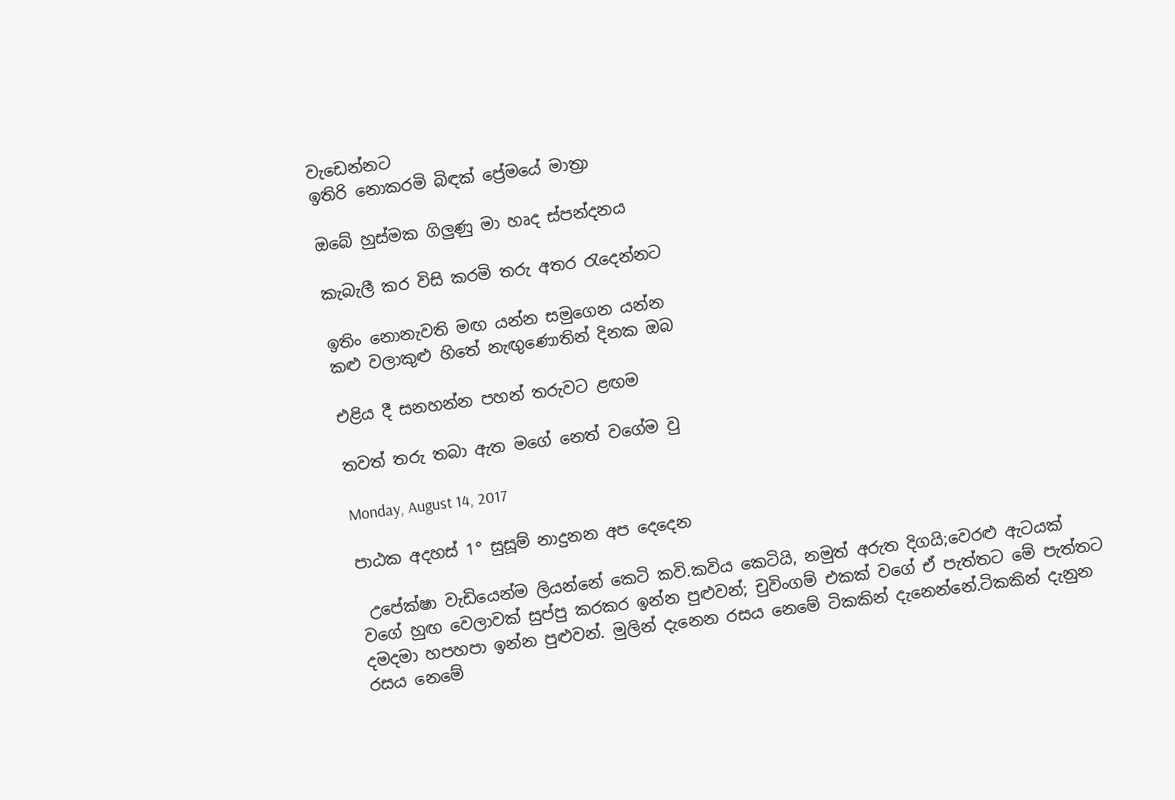වැඩෙන්නට
ඉතිරි නොකරමි බිඳක් ප්‍රේමයේ මාත්‍රා

ඔබේ හුස්මක ගිලුණු මා හෘද ස්පන්දනය

කැබැලී කර විසි කරමි තරු අතර රැදෙන්නට

ඉතිං නොනැවති මඟ යන්න සමුගෙන යන්න
කළු වලාකුළු හිතේ නැඟුණොතින් දිනක ඔබ

එළිය දී සනහන්න පහන් තරුවට ළඟම

තවත් තරු තබා ඇත මගේ නෙත් වගේම වු

Monday, August 14, 2017

පාඨක අදහස් 1° සුසූම් නාදුනන අප දෙදෙන

 උපේක්ෂා වැඩියෙන්ම ලියන්නේ කෙටි කවි.කවිය කෙටියි, නමුත් අරුත දිගයි;වෙරළු ඇටයක් වගේ හුඟ වෙලාවක් සුප්පු කරකර ඉන්න පුළුවන්; චුවිංගම් එකක් වගේ ඒ පැත්තට මේ පැත්තට දමදමා හපහපා ඉන්න පුළුවන්. මුලින් දැනෙන රසය නෙමේ ටිකකින් දැනෙන්නේ.ටිකකින් දැනුන රසය නෙමේ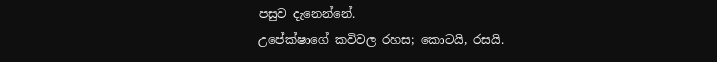පසුව දැනෙන්නේ.
උපේක්ෂාගේ කවිවල රහස; කොටයි, රසයි.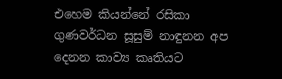එහෙම කියන්නේ රසිකා ගුණවර්ධන සූසුම් නාඳුනන අප දෙනන කාව්‍ය කෘතියට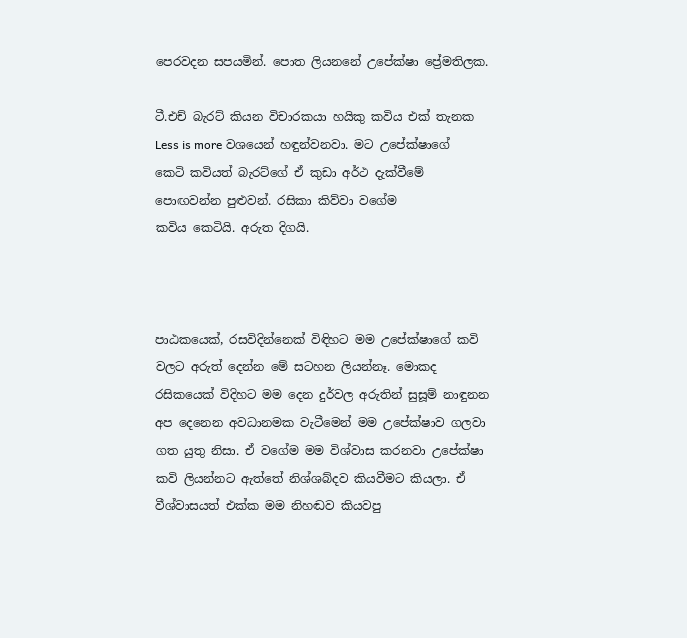පෙරවදන සපයමින්. පොත ලියනනේ උපේක්ෂා ප්‍රේමතිලක.

ටී.එච් බැරට් කියන විචාරකයා හයිකු කවිය එක් තැනක Less is more වශයෙන් හඳුන්වනවා. මට උපේක්ෂාගේ කෙටි කවියත් බැරට්ගේ ඒ කුඩා අර්ථ දැක්වීමේ පොඟවන්න පුළුවන්. රසිකා කිව්වා වගේම
කවිය කෙටියි. අරුත දිගයි.



පාඨකයෙක්, රසවිදින්නෙක් විඳිහට මම උපේක්ෂාගේ කවි වලට අරුත් දෙන්න මේ සටහන ලියන්නෑ. මොකද රසිකයෙක් විදිහට මම දෙන දුර්වල අරුතින් සුසූම් නාඳුනන අප දෙනෙන අවධානමක වැටීමෙන් මම උපේක්ෂාව ගලවා ගත යුතු නිසා. ඒ වගේම මම විශ්වාස කරනවා උපේක්ෂා කවි ලියන්නට ඇත්තේ නිශ්ශබ්දව කියවීමට කියලා. ඒ වීශ්වාසයත් එක්ක මම නිහඬව කියවපු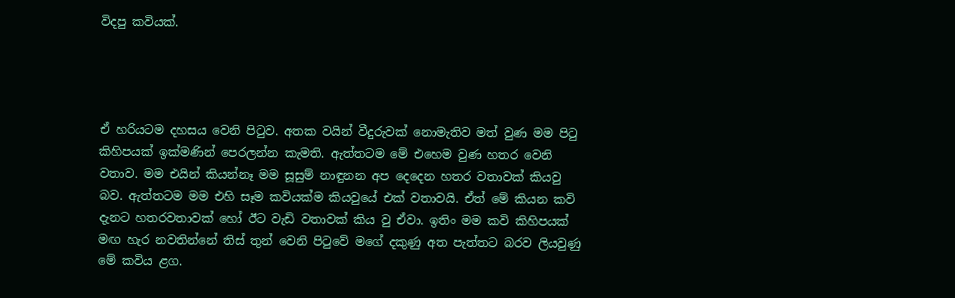විදපු කවියක්.




ඒ හරියටම දහසය වෙනි පිටුව. අතක වයින් වීදුරුවක් නොමැතිව මත් වුණ මම පිටු කිහිපයක් ඉක්මණින් පෙරලන්න කැමති. ඇත්තටම මේ එහෙම වුණ හතර වෙනි වතාව. මම එයින් කියන්නෑ මම සූසුම් නාඳුනන අප දෙදෙන හතර වතාවක් කියවු බව. ඇත්තටම මම එහි සෑම කවියක්ම කියවුයේ එක් වතාවයි. ඒත් මේ කියන කවි දැනට හතරවතාවක් හෝ ඊට වැඩි වතාවක් කිය වු ඒවා. ඉතිං මම කවි කිහිපයක් මඟ හැර නවතින්නේ තිස් තුන් වෙනි පිටුවේ මගේ දකුණු අත පැත්තට බරව ලියවුණු මේ කවිය ළග.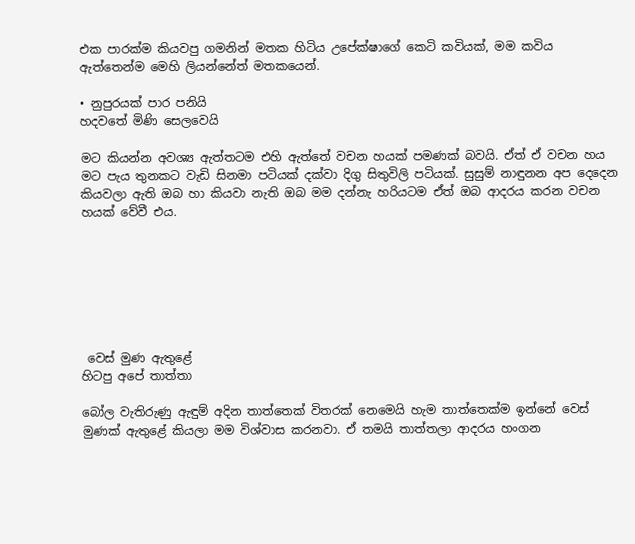එක පාරක්ම කියවපු ගමනින් මතක හිටිය උපේක්ෂාගේ කෙටි කවියක්, මම කවිය ඇත්තෙන්ම මෙහි ලියන්නේත් මතකයෙන්.

• නුපුරයක් පාර පනියි
හදවතේ මිණි සෙලවෙයි

මට කියන්න අවශ්‍ය ඇත්තටම එහි ඇත්තේ වචන හයක් පමණක් බවයි. ඒත් ඒ වචන හය මට පැය තුනකට වැඩි සිනමා පටියක් දක්වා දිගු සිතුවිලි පටියක්. සුසුම් නාඳුනන අප දෙදෙන කියවලා ඇති ඔබ හා කියවා නැති ඔබ මම දන්නැ හරියටම ඒත් ඔබ ආදරය කරන වචන හයක් වේවී එය.







 වෙස් මුණ ඇතුළේ
හිටපු අපේ තාත්තා

බෝල වැතිරුණු ඇඳුම් අදින තාත්තෙක් විතරක් නෙමෙයි හැම තාත්තෙක්ම ඉන්නේ වෙස් මුණක් ඇතුළේ කියලා මම විශ්වාස කරනවා. ඒ තමයි තාත්තලා ආදරය හංගන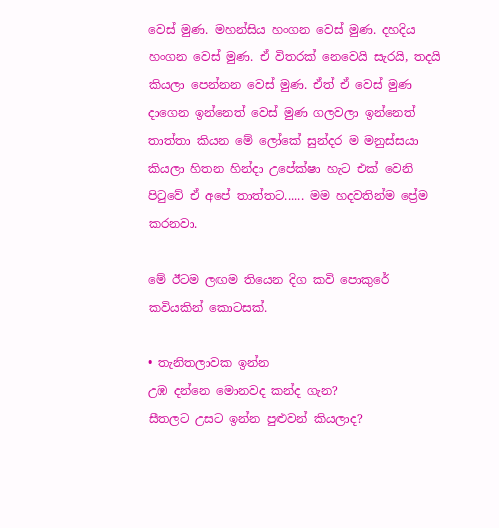වෙස් මුණ. මහන්සිය හංගන වෙස් මුණ. දහදිය හංගන වෙස් මුණ. ඒ විතරක් නෙවෙයි සැරයි, තදයි කියලා පෙන්නන වෙස් මුණ. ඒත් ඒ වෙස් මුණ දාගෙන ඉන්නෙත් වෙස් මුණ ගලවලා ඉන්නෙත් තාත්තා කියන මේ ලෝකේ සුන්දර ම මනුස්සයා කියලා හිතන හින්දා උපේක්ෂා හැට එක් වෙනි පිටුවේ ඒ අපේ තාත්තට...... මම හදවතින්ම ප්‍රේම කරනවා.

මේ ඊටම ලඟම තියෙන දිග කවි පොකුරේ කවියකින් කොටසක්.

• තැනිතලාවක ඉන්න
උඹ දන්නෙ මොනවද කන්ද ගැන?
සීතලට උසට ඉන්න පුළුවන් කියලාද?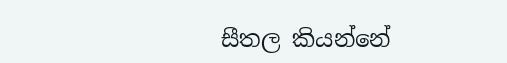සීතල කියන්නේ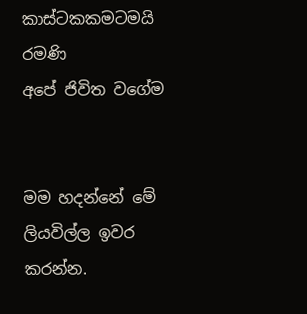කාස්ටකකමටමයි රමණි
අපේ ජිවිත වගේම


මම හදන්නේ මේ ලියවිල්ල ඉවර කරන්න.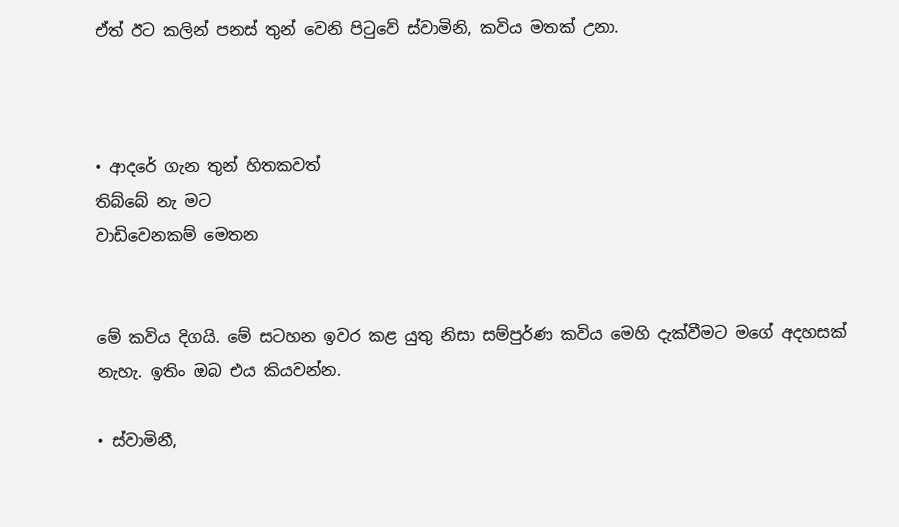ඒත් ඊට කලින් පනස් තුන් වෙනි පිටුවේ ස්වාමිනි, කවිය මතක් උනා.



• ආදරේ ගැන තුන් හිතකවත්
තිබ්බේ නැ මට
වාඩිවෙනකම් මෙතන


මේ කවිය දිගයි. මේ සටහන ඉවර කළ යුතු නිසා සම්පුර්ණ කවිය මෙහි දැක්වීමට මගේ අදහසක් නැහැ. ඉතිං ඔබ එය කියවන්න.

• ස්වාමිනී,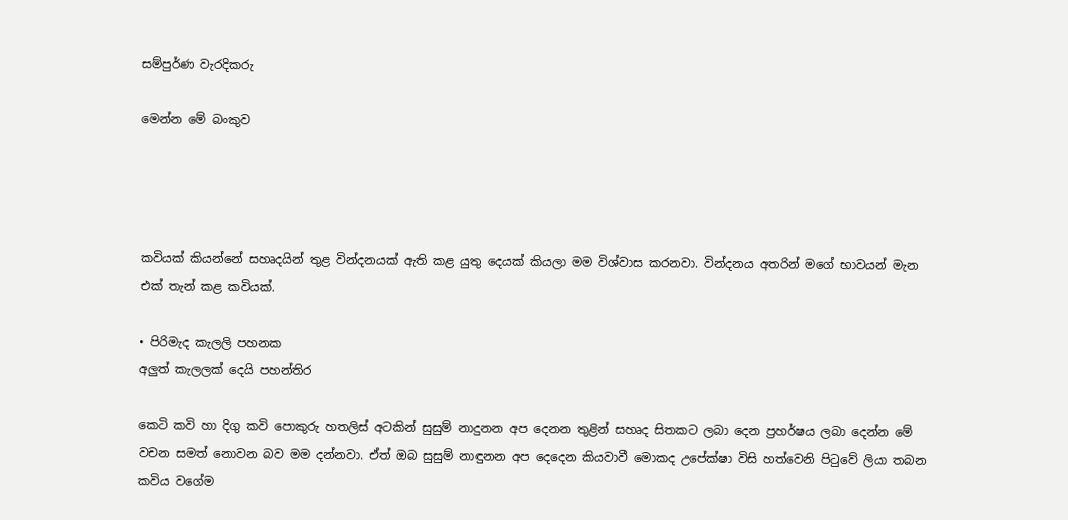සම්පුර්ණ වැරදිකරු

මෙන්න මේ බංකුව




කවියක් කියන්නේ සහෘදයින් තුළ වින්දනයක් ඇති කළ යුතු දෙයක් කියලා මම විශ්වාස කරනවා. වින්දනය අතරින් මගේ භාවයන් මැන එක් තැන් කළ කවියක්.

• පිරිමැද කැලලි පහනක
අලුත් කැලලක් දෙයි පහන්තිර

කෙටි කවි හා දිගු කවි පොකුරු හතලිස් අටකින් සුසුම් නාදුනන අප දෙනන තුළින් සහෘද සිතකට ලබා දෙන ප්‍රහර්ෂය ලබා දෙන්න මේ වචන සමත් නොවන බව මම දන්නවා. ඒත් ඔබ සුසුම් නාඳුනන අප දෙදෙන කියවාවී මොකද උපේක්ෂා විසි හත්වෙනි පිටුවේ ලියා තබන කවිය වගේම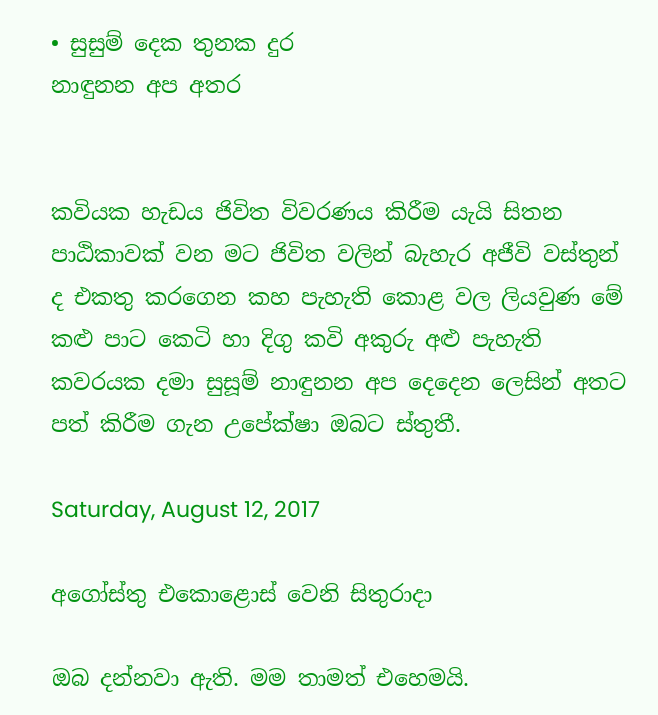• සුසුම් දෙක තුනක දුර
නාඳුනන අප අතර


කවියක හැඩය ජිවිත විවරණය කිරීම යැයි සිතන පාඨිකාවක් වන මට ජිවිත වලින් බැහැර අජීවි වස්තුන් ද එකතු කරගෙන කහ පැහැති කොළ වල ලියවුණ මේ කළු පාට කෙටි හා දිගු කවි අකුරු අළු පැහැති කවරයක දමා සුසූම් නාඳුනන අප දෙදෙන ලෙසින් අතට පත් කිරීම ගැන උපේක්ෂා ඔබට ස්තුතී.

Saturday, August 12, 2017

අගෝස්තු එකොළොස් වෙනි සිතුරාදා

ඔබ දන්නවා ඇති. මම තාමත් එහෙමයි.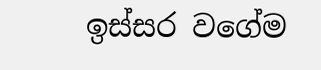ඉස්සර වගේම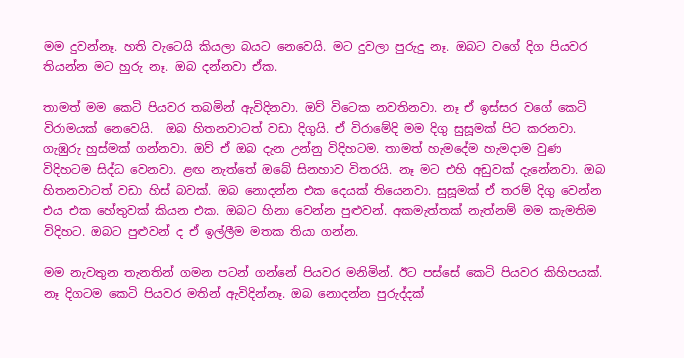මම දුවන්නෑ. හති වැටෙයි කියලා බයට නෙවෙයි. මට දුවලා පුරුදු නෑ. ඔබට වගේ දිග පියවර තියන්න මට හුරු නෑ. ඔබ දන්නවා ඒක.

තාමත් මම කෙටි පියවර තබමින් ඇවිදිනවා. ඔව් විටෙක නවතිනවා. නෑ ඒ ඉස්සර වගේ කෙටි විරාමයක් නෙවෙයි.  ඔබ හිතනවාටත් වඩා දිගුයි. ඒ විරාමේදි මම දිගු සුසූමක් පිට කරනවා. ගැඹුරු හුස්මක් ගන්නවා. ඔව් ඒ ඔබ දැන උන්නු විදිහටම. තාමත් හැමදේම හැමදාම වුණ විදිහටම සිද්ධ වෙනවා. ළඟ නැත්තේ ඔබේ සිනහාව විතරයි. නෑ මට එහි අඩුවක් දැනේනවා. ඔබ හිතනවාටත් වඩා හිස් බවක්. ඔබ නොදන්න එක දෙයක් තියෙනවා. සුසූමක් ඒ තරම් දිගු වෙන්න එය එක හේතුවක් කියන එක. ඔබට හිනා වෙන්න පුළුවන්. අකමැත්තක් නැත්නම් මම කැමතිම විදිහට. ඔබට පුළුවන් ද ඒ ඉල්ලීම මතක තියා ගන්න.

මම නැවතුන තැනතින් ගමන පටන් ගන්නේ පියවර මනිමින්. ඊට පස්සේ කෙටි පියවර කිහිපයක්. නෑ දිගටම කෙටි පියවර මතින් ඇවිදින්නෑ. ඔබ නොදන්න පුරුද්දක්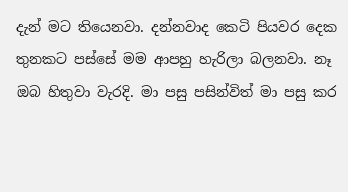දැන් මට තියෙනවා. දන්නවාද කෙටි පියවර දෙක තුනකට පස්සේ මම ආපහු හැරිලා බලනවා. නෑ ඔබ හිතුවා වැරදි. මා පසු පසින්විත් මා පසු කර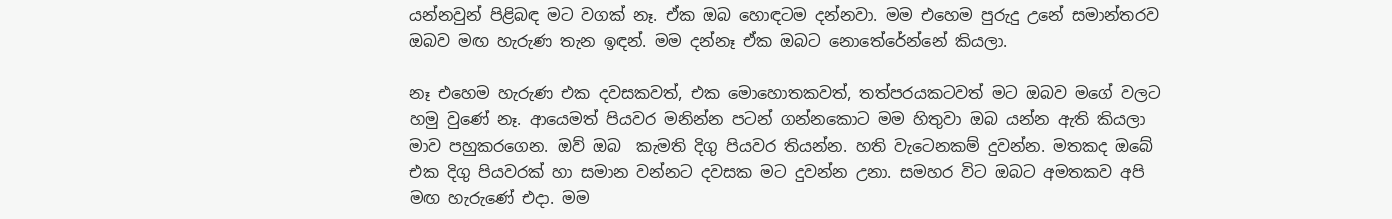යන්නවුන් පිළිබඳ මට වගක් නෑ. ඒක ඔබ හොඳටම දන්නවා. මම එහෙම පුරුදු උනේ සමාන්තරව ඔබව මඟ හැරුණ තැන ඉඳන්. මම දන්නෑ ඒක ඔබට නොතේරේන්නේ කියලා.

නෑ එහෙම හැරුණ එක දවසකවත්, එක මොහොතකවත්, තත්පරයකටවත් මට ඔබව මගේ වලට හමු වුණේ නෑ. ආයෙමත් පියවර මනින්න පටන් ගන්නකොට මම හිතුවා ඔබ යන්න ඇති කියලා මාව පහුකරගෙන. ඔව් ඔබ  කැමති දිගු පියවර තියන්න. හති වැටෙනකම් දුවන්න. මතකද ඔබේ එක දිගු පියවරක් හා සමාන වන්නට දවසක මට දුවන්න උනා. සමහර විට ඔබට අමතකව අපි මඟ හැරුණේ එදා. මම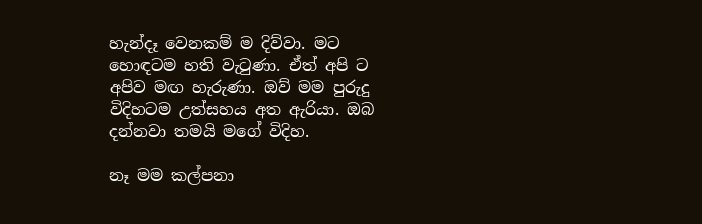හැන්දෑ වෙනකම් ම දිව්වා. මට හොඳටම හති වැටුණා. ඒත් අපි ට අපිව මඟ හැරුණා. ඔව් මම පුරුදු විදිහටම උත්සහය අත ඇරියා. ඔබ දන්නවා තමයි මගේ විදිහ.

නෑ මම කල්පනා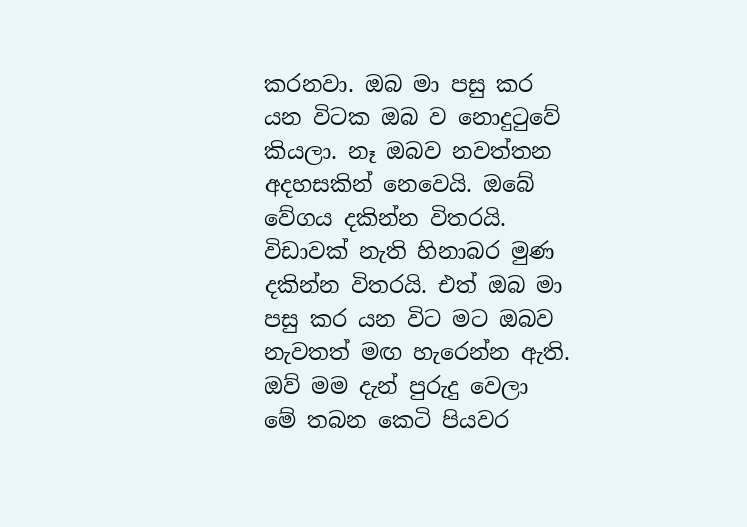කරනවා. ඔබ මා පසු කර යන විටක ඔබ ව නොදුටුවේ කියලා. නෑ ඔබව නවත්තන අදහසකින් නෙවෙයි. ඔබේ වේගය දකින්න විතරයි. විඩාවක් නැති හිනාබර මුණ දකින්න විතරයි. එත් ඔබ මා පසු කර යන විට මට ඔබව නැවතත් මඟ හැරෙන්න ඇති. ඔව් මම දැන් පුරුදු වෙලා මේ තබන කෙටි පියවර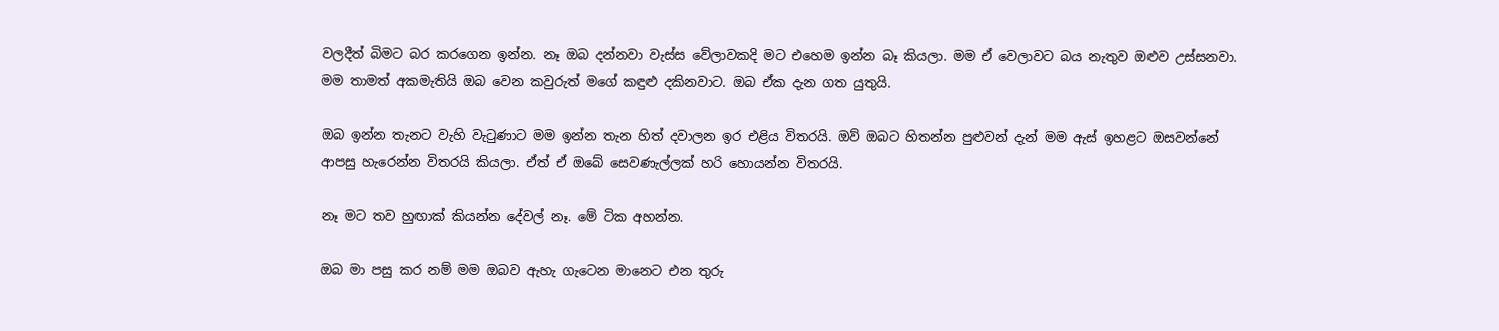වලදීත් බිමට බර කරගෙන ඉන්න. නෑ ඔබ දන්නවා වැස්ස වේලාවකදි මට එහෙම ඉන්න බෑ කියලා. මම ඒ වෙලාවට බය නැතුව ඔළුව උස්සනවා. මම තාමත් අකමැතියි ඔබ වෙන කවුරුත් මගේ කඳුළු දකිනවාට. ඔබ ඒක දැන ගත යුතුයි.

ඔබ ඉන්න තැනට වැහි වැටුණාට මම ඉන්න තැන හිත් දවාලන ඉර එළිය විතරයි. ඔව් ඔබට හිතන්න පුළුවන් දැන් මම ඇස් ඉහළට ඔසවන්නේ ආපසු හැරෙන්න විතරයි කියලා. ඒත් ඒ ඔබේ සෙවණැල්ලක් හරි හොයන්න විතරයි.

නෑ මට තව හුඟාක් කියන්න දේවල් නෑ. මේ ටික අහන්න.

ඔබ මා පසු කර නම් මම ඔබව ඇහැ ගැටෙන මානෙට එන තුරු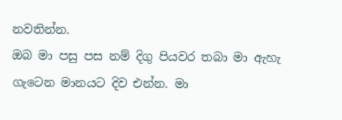නවතින්න.
ඔබ මා පසු පස නම් දිගු පියවර තබා මා ඇහැ ගැටෙන මානයට දිව එන්න. මා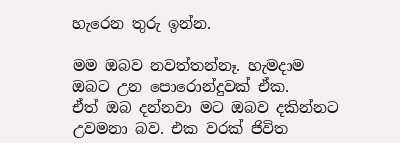හැරෙන තුරු ඉන්න.

මම ඔබව නවත්තන්නෑ. හැමදාම ඔබට උන පොරොන්දුවක් ඒක.
ඒත් ඔබ දන්නවා මට ඔබව දකින්නට උවමනා බව. එක වරක් ජිවිත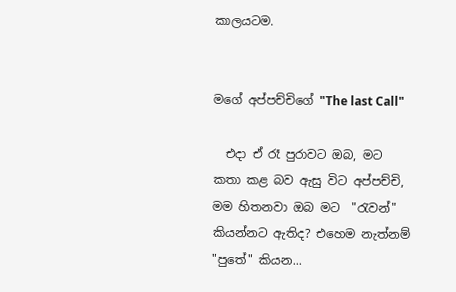කාලයටම.


මගේ අප්පච්චිගේ "The last Call"

  එදා ඒ රෑ පුරාවට ඔබ, මට කතා කළ බව ඇසු විට අප්පච්චි, මම හිතනවා ඔබ මට  "රැවන්" කියන්නට ඇතිද? එහෙම නැත්නම් "පුතේ" කියන...